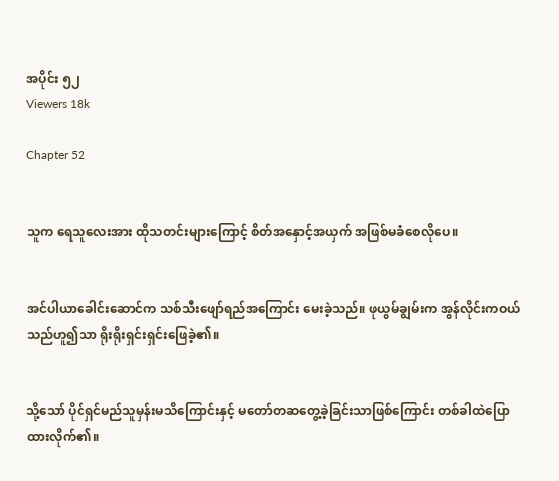အပိုင်း ၅၂
Viewers 18k

Chapter 52


သူက ရေသူလေးအား ထိုသတင်းများကြောင့် စိတ်အနှောင့်အယှက် အဖြစ်မခံစေလိုပေ။


အင်ပါယာခေါင်းဆောင်က သစ်သီးဖျော်ရည်အကြောင်း မေးခဲ့သည်။ ဖုယွမ်ချွမ်းက အွန်လိုင်းကဝယ်သည်ဟူ၍သာ ရိုးရိုးရှင်းရှင်းဖြေခဲ့၏။


သို့သော် ပိုင်ရှင်မည်သူမှန်းမသိကြောင်းနှင့် မတော်တဆတွေ့ခဲ့ခြင်းသာဖြစ်ကြောင်း တစ်ခါထဲပြောထားလိုက်၏။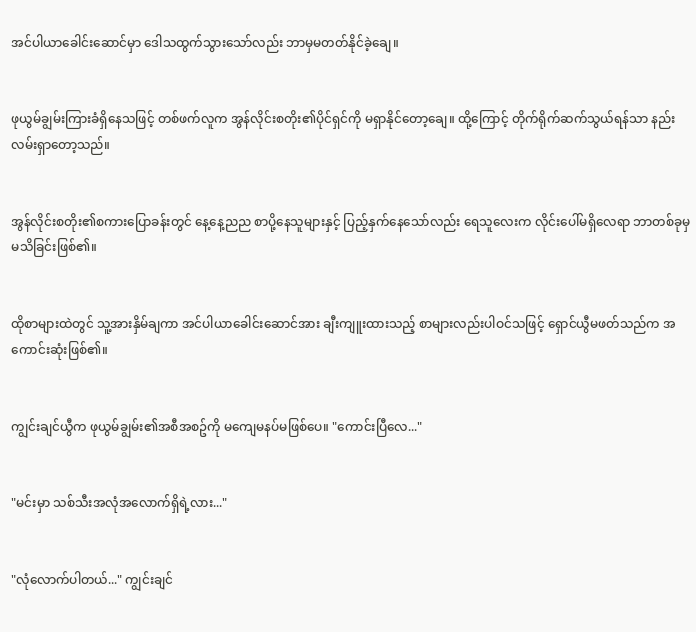အင်ပါယာခေါင်းဆောင်မှာ ဒေါသထွက်သွားသော်လည်း ဘာမှမတတ်နိုင်ခဲ့ချေ။


ဖုယွမ်ချွမ်းကြားခံရှိနေသဖြင့် တစ်ဖက်လူက အွန်လိုင်းစတိုး၏ပိုင်ရှင်ကို မရှာနိုင်တော့ချေ။ ထို့ကြောင့် တိုက်ရိုက်ဆက်သွယ်ရန်သာ နည်းလမ်းရှာတော့သည်။


အွန်လိုင်းစတိုး၏စကားပြောခန်းတွင် နေ့နေ့ညည စာပို့နေသူများနှင့် ပြည့်နှက်နေသော်လည်း ရေသူလေးက လိုင်းပေါ်မရှိလေရာ ဘာတစ်ခုမှမသိခြင်းဖြစ်၏။


ထိုစာများထဲတွင် သူ့အားနှိမ်ချကာ အင်ပါယာခေါင်းဆောင်အား ချီးကျူးထားသည့် စာများလည်းပါဝင်သဖြင့် ရှောင်ယွီမဖတ်သည်က အကောင်းဆုံးဖြစ်၏။


ကျွင်းချင်ယွီက ဖုယွမ်ချွမ်း၏အစီအစဥ်ကို မကျေမနပ်မဖြစ်ပေ။ "ကောင်းပြီလေ..."


"မင်းမှာ သစ်သီးအလုံအလောက်ရှိရဲ့လား..."


"လုံလောက်ပါတယ်..." ကျွင်းချင်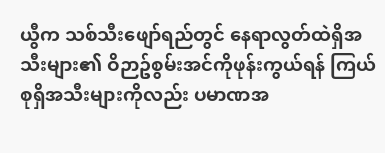ယွီက သစ်သီးဖျော်ရည်တွင် နေရာလွတ်ထဲရှိအသီးများ၏ ဝိဉာဥ်စွမ်းအင်ကိုဖုန်းကွယ်ရန် ကြယ်စုရှိအသီးများကိုလည်း ပမာဏအ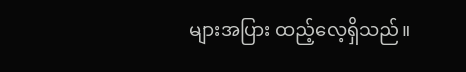များအပြား ထည့်လေ့ရှိသည်။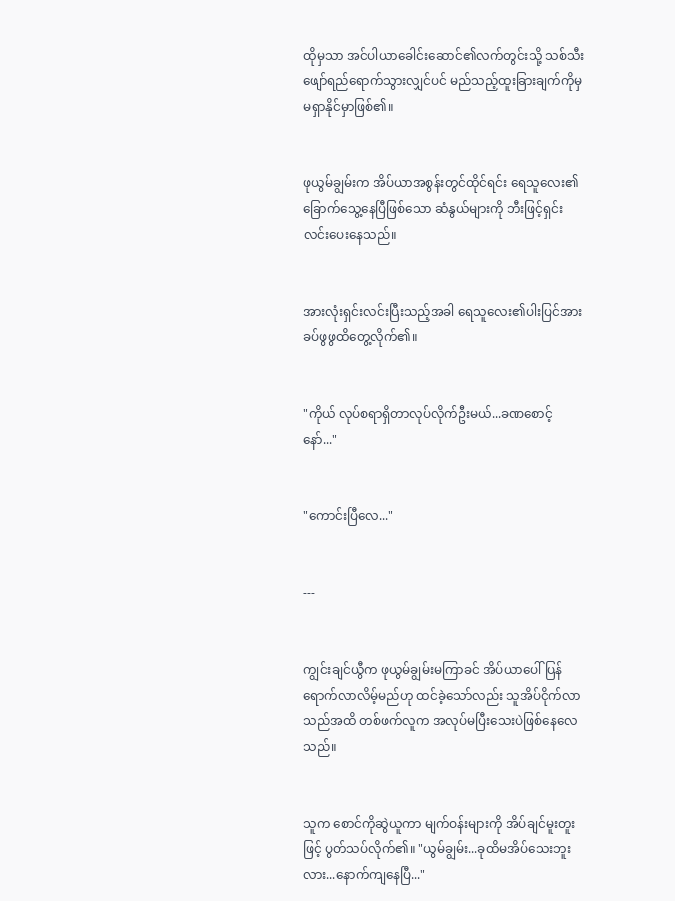ထိုမှသာ အင်ပါယာခေါင်းဆောင်၏လက်တွင်းသို့ သစ်သီးဖျော်ရည်ရောက်သွားလျှင်ပင် မည်သည့်ထူးခြားချက်ကိုမှ မရှာနိုင်မှာဖြစ်၏။


ဖုယွမ်ချွမ်းက အိပ်ယာအစွန်းတွင်ထိုင်ရင်း ရေသူလေး၏ ခြောက်သွေ့နေပြီဖြစ်သော ဆံနွယ်များကို ဘီးဖြင့်ရှင်းလင်းပေးနေသည်။


အားလုံးရှင်းလင်းပြီးသည့်အခါ ရေသူလေး၏ပါးပြင်အား ခပ်ဖွဖွထိတွေ့လိုက်၏။


"ကိုယ် လုပ်စရာရှိတာလုပ်လိုက်ဦးမယ်...ခဏစောင့်နော်..."


"ကောင်းပြီလေ..."


---


ကျွင်းချင်ယွီက ဖုယွမ်ချွမ်းမကြာခင် အိပ်ယာပေါ်ပြန်ရောက်လာလိမ့်မည်ဟု ထင်ခဲ့သော်လည်း သူအိပ်ငိုက်လာသည်အထိ တစ်ဖက်လူက အလုပ်မပြီးသေးပဲဖြစ်နေလေသည်။


သူက စောင်ကိုဆွဲယူကာ မျက်ဝန်းများကို အိပ်ချင်မူးတူးဖြင့် ပွတ်သပ်လိုက်၏။ "ယွမ်ချွမ်း...ခုထိမအိပ်သေးဘူးလား...နောက်ကျနေပြီ..."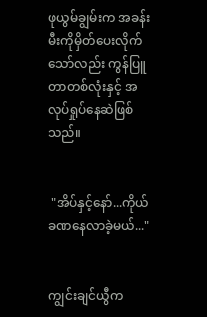ဖုယွမ်ချွမ်းက အခန်းမီးကိုမှိတ်ပေးလိုက်သော်လည်း ကွန်ပြူတာတစ်လုံးနှင့် အလုပ်ရှုပ်နေဆဲဖြစ်သည်။


 "အိပ်နှင့်နော်...ကိုယ်ခဏနေလာခဲ့မယ်..."


ကျွင်းချင်ယွီက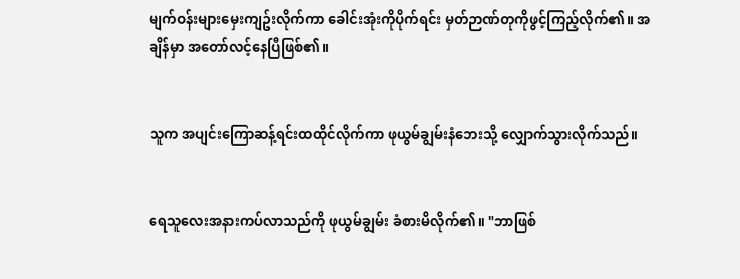မျက်ဝန်းများမှေးကျဥ်းလိုက်ကာ ခေါင်းအုံးကိုပိုက်ရင်း မှတ်ဉာဏ်တုကိုဖွင့်ကြည့်လိုက်၏။ အချိန်မှာ အတော်လင့်နေပြီဖြစ်၏။


သူက အပျင်းကြောဆန့်ရင်းထထိုင်လိုက်ကာ ဖုယွမ်ချွမ်းနံဘေးသို့ လျှောက်သွားလိုက်သည်။


ရေသူလေးအနားကပ်လာသည်ကို ဖုယွမ်ချွမ်း ခံစားမိလိုက်၏။ "ဘာဖြစ်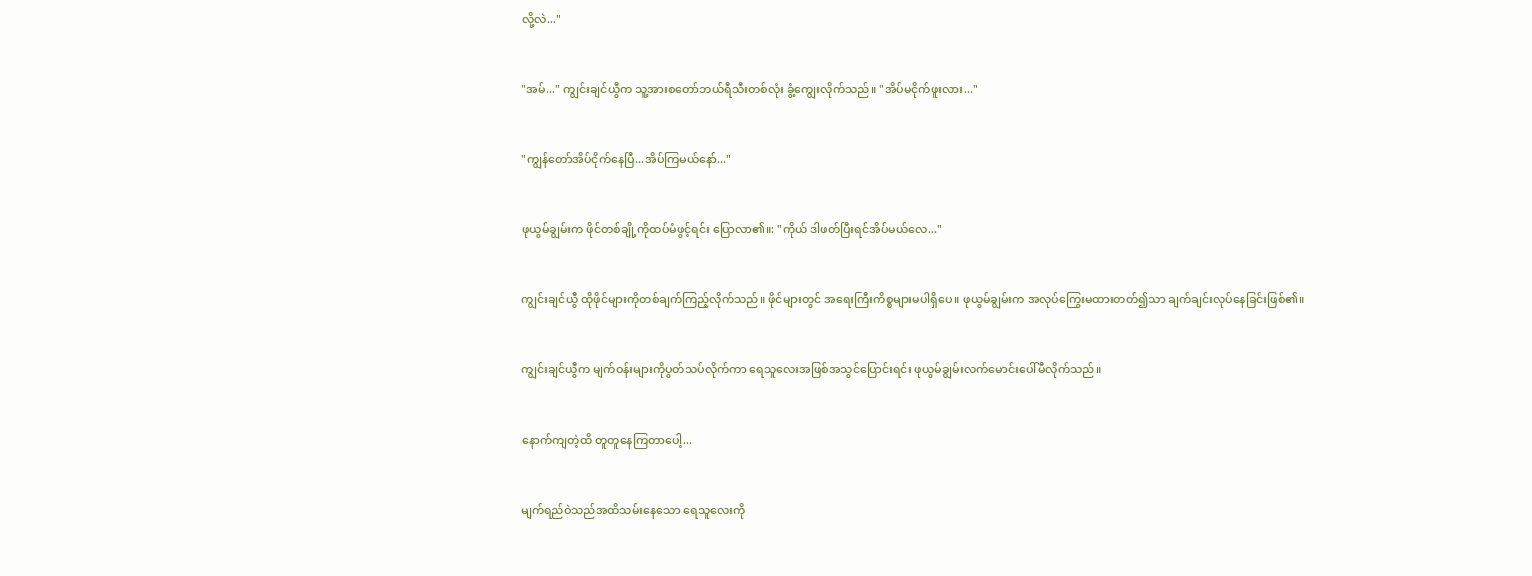လို့လဲ..."


"အမ်..." ကျွင်းချင်ယွီက သူ့အားစတော်ဘယ်ရီသီးတစ်လုံး ခွံ့ကျွေးလိုက်သည်။ "အိပ်မငိုက်ဖူးလား..."


"ကျွန်တော်အိပ်ငိုက်နေပြီ...အိပ်ကြမယ်နော်..."


ဖုယွမ်ချွမ်းက ဖိုင်တစ်ချို့ကိုထပ်မံဖွင့်ရင်း ပြောလာ၏။: "ကိုယ် ဒါဖတ်ပြီးရင်အိပ်မယ်လေ..."


ကျွင်းချင်ယွီ ထိုဖိုင်များကိုတစ်ချက်ကြည့်လိုက်သည်။ ဖိုင်များတွင် အရေးကြီးကိစ္စများမပါရှိပေ။ ဖုယွမ်ချွမ်းက အလုပ်ကြွေးမထားတတ်၍သာ ချက်ချင်းလုပ်နေခြင်းဖြစ်၏။


ကျွင်းချင်ယွီက မျက်ဝန်းများကိုပွတ်သပ်လိုက်ကာ ရေသူလေးအဖြစ်အသွင်ပြောင်းရင်း ဖုယွမ်ချွမ်းလက်မောင်းပေါ်မီလိုက်သည်။


နောက်ကျတဲ့ထိ တူတူနေကြတာပေါ့...


မျက်ရည်ဝဲသည်အထိသမ်းနေသော ရေသူလေးကို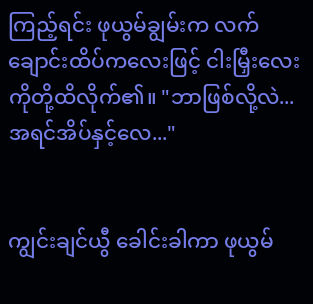ကြည့်ရင်း ဖုယွမ်ချွမ်းက လက်ချောင်းထိပ်ကလေးဖြင့် ငါးမြှီးလေးကိုတို့ထိလိုက်၏။ "ဘာဖြစ်လို့လဲ...အရင်အိပ်နှင့်လေ..."


ကျွင်းချင်ယွီ ခေါင်းခါကာ ဖုယွမ်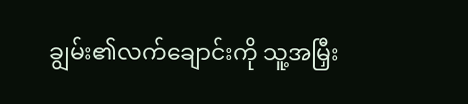ချွမ်း၏လက်ချောင်းကို သူ့အမြှီး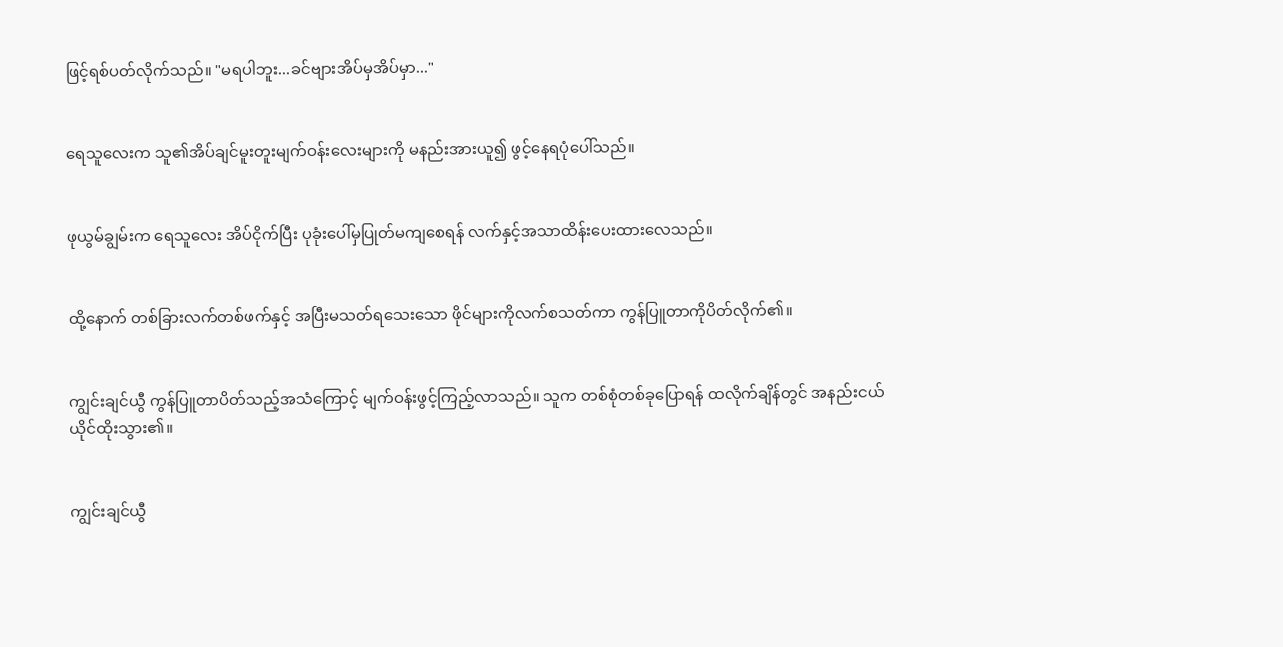ဖြင့်ရစ်ပတ်လိုက်သည်။ "မရပါဘူး...ခင်ဗျားအိပ်မှအိပ်မှာ..."


ရေသူလေးက သူ၏အိပ်ချင်မူးတူးမျက်ဝန်းလေးများကို မနည်းအားယူ၍ ဖွင့်နေရပုံပေါ်သည်။


ဖုယွမ်ချွမ်းက ရေသူလေး အိပ်ငိုက်ပြီး ပုခုံးပေါ်မှပြုတ်မကျစေရန် လက်နှင့်အသာထိန်းပေးထားလေသည်။


ထို့နောက် တစ်ခြားလက်တစ်ဖက်နှင့် အပြီးမသတ်ရသေးသော ဖိုင်များကိုလက်စသတ်ကာ ကွန်ပြူတာကိုပိတ်လိုက်၏။


ကျွင်းချင်ယွီ ကွန်ပြူတာပိတ်သည့်အသံကြောင့် မျက်ဝန်းဖွင့်ကြည့်လာသည်။ သူက တစ်စုံတစ်ခုပြောရန် ထလိုက်ချိန်တွင် အနည်းငယ်ယိုင်ထိုးသွား၏။


ကျွင်းချင်ယွီ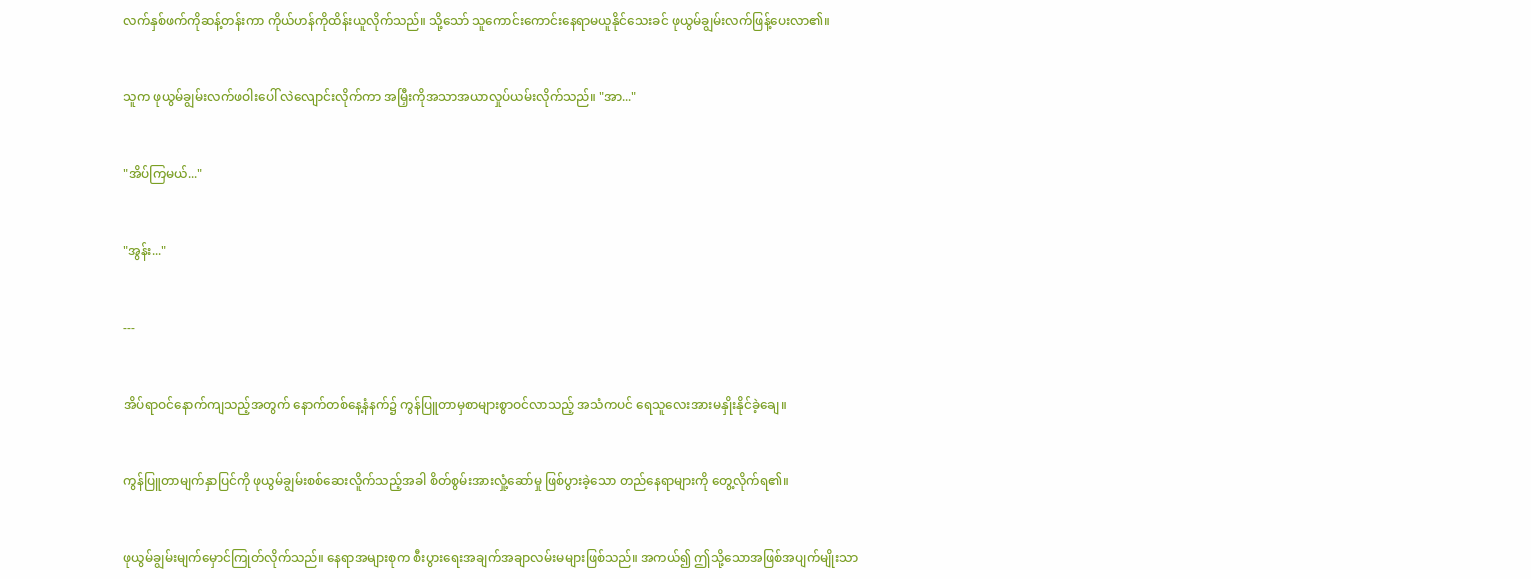လက်နှစ်ဖက်ကိုဆန့်တန်းကာ ကိုယ်ဟန်ကိုထိန်းယူလိုက်သည်။ သို့သော် သူကောင်းကောင်းနေရာမယူနိုင်သေးခင် ဖုယွမ်ချွမ်းလက်ဖြန့်ပေးလာ၏။


သူက ဖုယွမ်ချွမ်းလက်ဖဝါးပေါ် လဲလျောင်းလိုက်ကာ အမြှီးကိုအသာအယာလှုပ်ယမ်းလိုက်သည်။ "အာ..."


"အိပ်ကြမယ်..."


"အွန်း..."


---


အိပ်ရာဝင်နောက်ကျသည့်အတွက် နောက်တစ်နေ့နံနက်၌ ကွန်ပြူတာမှစာများစွာဝင်လာသည့် အသံကပင် ရေသူလေးအားမနှိုးနိုင်ခဲ့ချေ။


ကွန်ပြူတာမျက်နှာပြင်ကို ဖုယွမ်ချွမ်းစစ်ဆေးလိူက်သည့်အခါ စိတ်စွမ်းအားလှုံ့ဆော်မှု ဖြစ်ပွားခဲ့သော တည်နေရာများကို တွေ့လိုက်ရ၏။


ဖုယွမ်ချွမ်းမျက်မှောင်ကြုတ်လိုက်သည်။ နေရာအများစုက စီးပွားရေးအချက်အချာလမ်းမများဖြစ်သည်။ အကယ်၍ ဤသို့သောအဖြစ်အပျက်မျိုးသာ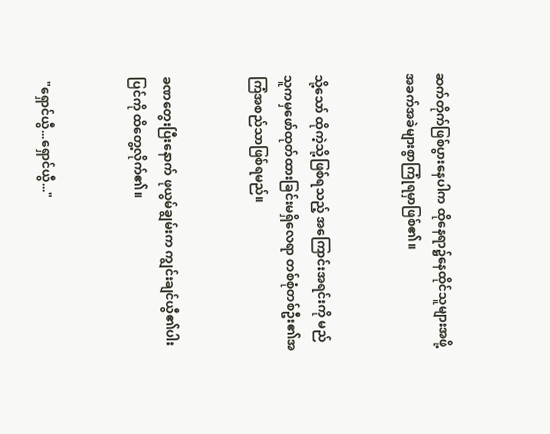ဆက်တိုက်ဖြစ်ပွားနေပါက ထိုနေရာ၌နေထိုင်သူများအဖို့ အခက်အခဲများစွာကြုံရမှာဖြစ်၏။


သို့သော် ထိုကဲ့သို့ဖြစ်ရသည့် အကြောင်းအရင်းကို မည်သူကမှဖော်ထုတ်ထားခြင်းမရှိလေရာ တစ်စုံတစ်ဦး၏အကြံအစည်သာဖြစ်ရမည်။


ခဏတွေးပြီးနောက် ဖုယွမ်ချွမ်းက ကျွင်းချင်ယွီ၏ပါးပြင်ကို ထိတွေ့လိုက်၏။


 "ရှောင်ယွီ...ရှောင်ယွီ..."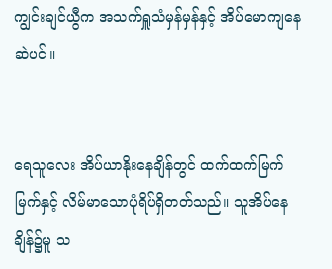ကျွင်းချင်ယွီက အသက်ရှူသံမှန်မှန်နှင့် အိပ်မောကျနေဆဲပင်။


ရေသူလေး အိပ်ယာနိုးနေချိန်တွင် ထက်ထက်မြက်မြက်နှင့် လိမ်မာသောပုံရိပ်ရှိတတ်သည်။ သူအိပ်နေချိန်၌မူ သ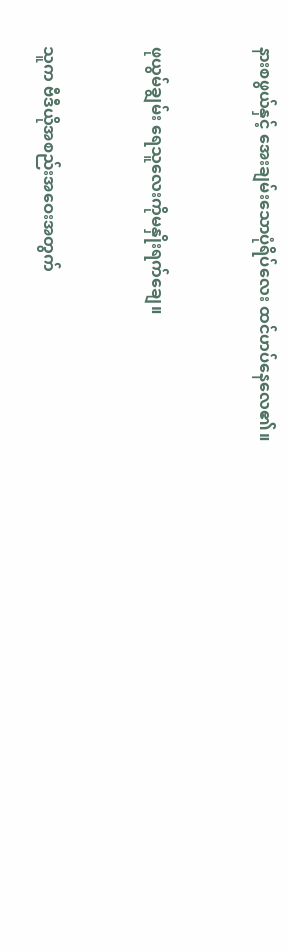နားစဖွယ်နှင့် အေးချမ်းသောပုံရိပ်လေး ထင်ဟပ်နေလေ၏။


ဖုယွမ်ချွမ်း ရေသူလေးကိုမနှိုးရက်ချေ။


သူက ဗီဒီယိုအစည်းအဝေးအတွက်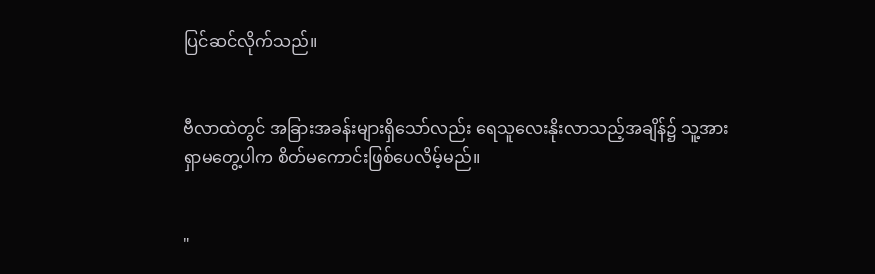ပြင်ဆင်လိုက်သည်။


ဗီလာထဲတွင် အခြားအခန်းများရှိသော်လည်း ရေသူလေးနိုးလာသည့်အချိန်၌ သူ့အားရှာမတွေ့ပါက စိတ်မကောင်းဖြစ်ပေလိမ့်မည်။


"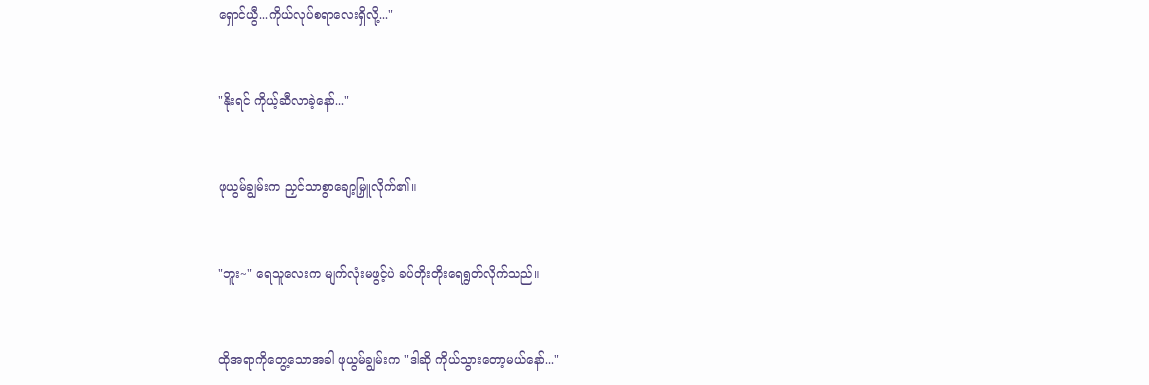ရှောင်ယွီ...ကိုယ်လုပ်စရာလေးရှိလို့..."


"နိုးရင် ကိုယ့်ဆီလာခဲ့နော်..."


ဖုယွမ်ချွမ်းက ညှင်သာစွာချော့မြှူလိုက်၏။


"ဘူး~" ရေသူလေးက မျက်လုံးမဖွင့်ပဲ ခပ်တိုးတိုးရေရွတ်လိုက်သည်။


ထိုအရာကိုတွေ့သောအခါ ဖုယွမ်ချွမ်းက "ဒါဆို ကိုယ်သွားတော့မယ်နော်..."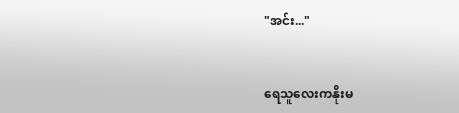"အင်း..."


ရေသူလေးကနိုးမ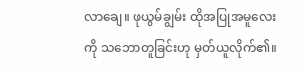လာချေ။ ဖုယွမ်ချွမ်း ထိုအပြုအမူလေးကို သဘောတူခြင်းဟု မှတ်ယူလိုက်၏။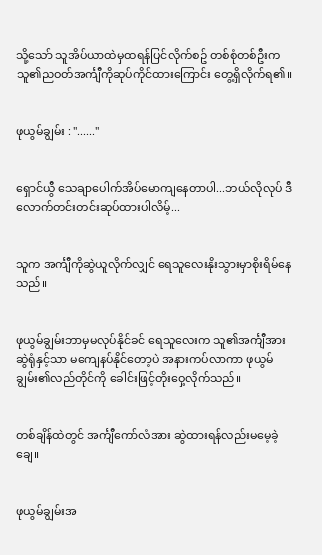သို့သော် သူအိပ်ယာထဲမှထရန်ပြင်လိုက်စဥ် တစ်စုံတစ်ဦးက သူ၏ညဝတ်အင်္ကျီကိုဆုပ်ကိုင်ထားကြောင်း တွေ့ရှိလိုက်ရ၏။


ဖုယွမ်ချွမ်း : "......"


ရှောင်ယွီ သေချာပေါက်အိပ်မောကျနေတာပါ...ဘယ်လိုလုပ် ဒီလောက်တင်းတင်းဆုပ်ထားပါလိမ့်...


သူက အင်္ကျီကိုဆွဲယူလိုက်လျှင် ရေသူလေးနိုးသွားမှာစိုးရိမ်နေသည်။


ဖုယွမ်ချွမ်းဘာမှမလုပ်နိုင်ခင် ရေသူလေးက သူ၏အင်္ကျီအားဆွဲရုံနှင့်သာ မကျေနပ်နိုင်တော့ပဲ အနားကပ်လာကာ ဖုယွမ်ချွမ်း၏လည်တိုင်ကို ခေါင်းဖြင့်တိုးဝှေ့လိုက်သည်။


တစ်ချိန်ထဲတွင် အင်္ကျီကော်လံအား ဆွဲထားရန်လည်းမမေ့ခဲ့ချေ။


ဖုယွမ်ချွမ်းအ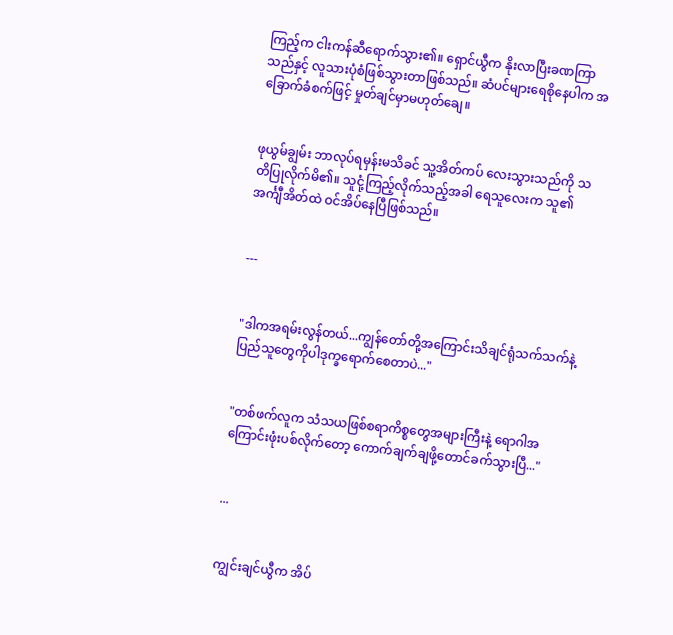ကြည့်က ငါးကန်ဆီရောက်သွား၏။ ရှောင်ယွီက နိုးလာပြီးခဏကြာသည်နှင့် လူသားပုံစံဖြစ်သွားတာဖြစ်သည်။ ဆံပင်များရေစိုနေပါက အခြောက်ခံစက်ဖြင့် မှုတ်ချင်မှာမဟုတ်ချေ။


ဖုယွမ်ချွမ်း ဘာလုပ်ရမှန်းမသိခင် သူ့အိတ်ကပ် လေးသွားသည်ကို သတိပြုလိုက်မိ၏။ သူငုံ့ကြည့်လိုက်သည့်အခါ ရေသူလေးက သူ၏အင်္ကျီအိတ်ထဲ ဝင်အိပ်နေပြီဖြစ်သည်။


---


"ဒါကအရမ်းလွန်တယ်...ကျွန်တော်တို့အကြောင်းသိချင်ရုံသက်သက်နဲ့ ပြည်သူတွေကိုပါဒုက္ခရောက်စေတာပဲ..."


"တစ်ဖက်လူက သံသယဖြစ်စရာကိစ္စတွေအများကြီးနဲ့ ရောဂါအကြောင်းဖုံးပစ်လိုက်တော့ ကောက်ချက်ချဖို့တောင်ခက်သွားပြီ..."


...


ကျွင်းချင်ယွီက အိပ်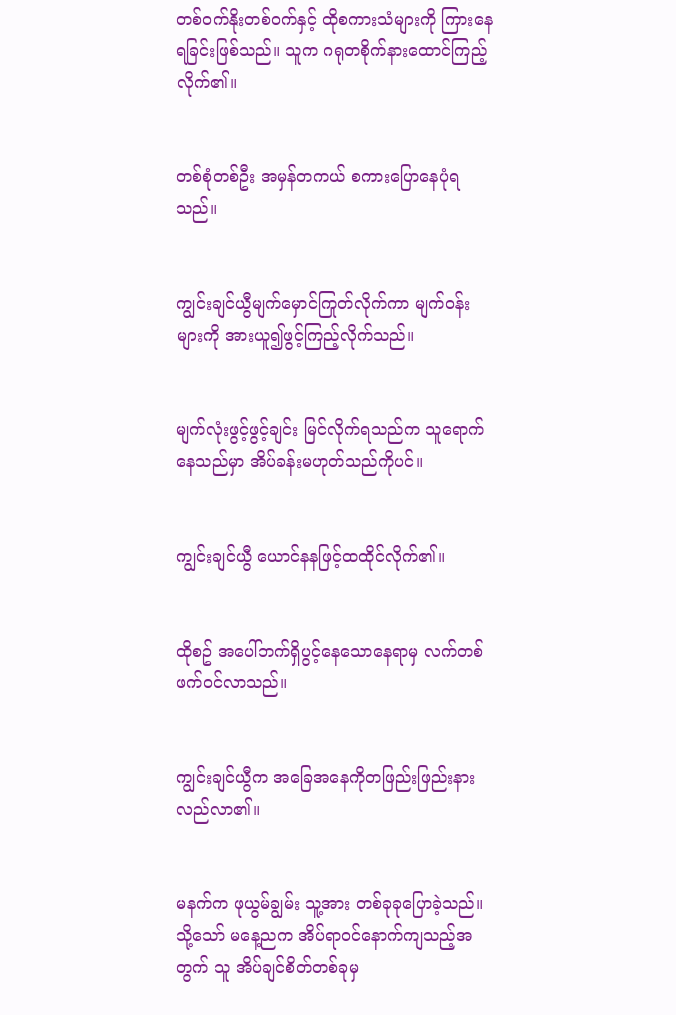တစ်ဝက်နိုးတစ်ဝက်နှင့် ထိုစကားသံများကို ကြားနေရခြင်းဖြစ်သည်။ သူက ဂရုတစိုက်နားထောင်ကြည့်လိုက်၏။


တစ်စုံတစ်ဦး အမှန်တကယ် စကားပြောနေပုံရသည်။


ကျွင်းချင်ယွီမျက်မှောင်ကြုတ်လိုက်ကာ မျက်ဝန်းများကို အားယူ၍ဖွင့်ကြည့်လိုက်သည်။


မျက်လုံးဖွင့်ဖွင့်ချင်း မြင်လိုက်ရသည်က သူရောက်နေသည်မှာ အိပ်ခန်းမဟုတ်သည်ကိုပင်။


ကျွင်းချင်ယွီ ယောင်နနဖြင့်ထထိုင်လိုက်၏။


ထိုစဥ် အပေါ်ဘက်ရှိပွင့်နေသောနေရာမှ လက်တစ်ဖက်ဝင်လာသည်။


ကျွင်းချင်ယွီက အခြေအနေကိုတဖြည်းဖြည်းနားလည်လာ၏။


မနက်က ဖုယွမ်ချွမ်း သူ့အား တစ်ခုခုပြောခဲ့သည်။ သို့သော် မနေ့ညက အိပ်ရာဝင်နောက်ကျသည့်အတွက် သူ အိပ်ချင်စိတ်တစ်ခုမှ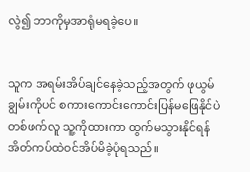လွဲ၍ ဘာကိုမှအာရုံမရခဲ့ပေ။


သူက အရမ်းအိပ်ချင်နေခဲ့သည့်အတွက် ဖုယွမ်ချွမ်းကိုပင် စကားကောင်းကောင်းပြန်မဖြေနိုင်ပဲ တစ်ဖက်လူ သူ့ကိုထားကာ ထွက်မသွားနိုင်ရန် အိတ်ကပ်ထဲဝင်အိပ်မိခဲ့ပုံရသည်။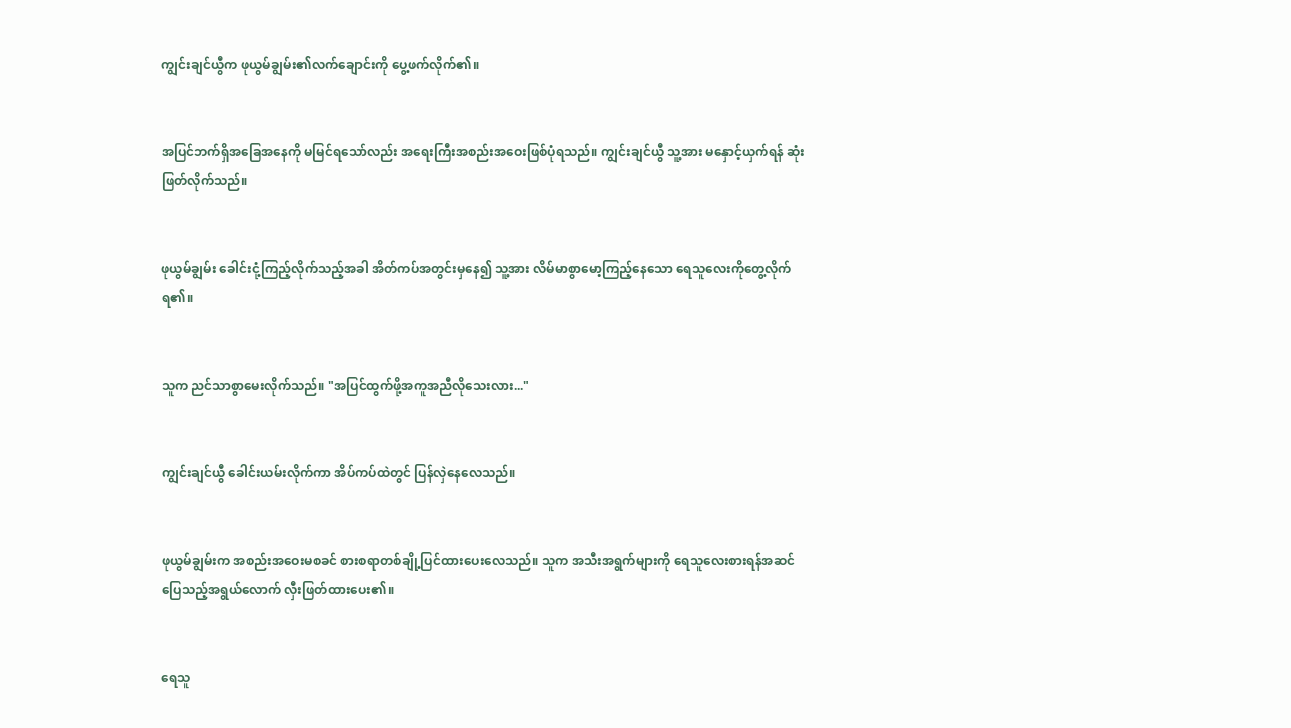ကျွင်းချင်ယွီက ဖုယွမ်ချွမ်း၏လက်ချောင်းကို ပွေ့ဖက်လိုက်၏။


အပြင်ဘက်ရှိအခြေအနေကို မမြင်ရသော်လည်း အရေးကြီးအစည်းအဝေးဖြစ်ပုံရသည်။ ကျွင်းချင်ယွီ သူ့အား မနှောင့်ယှက်ရန် ဆုံးဖြတ်လိုက်သည်။


ဖုယွမ်ချွမ်း ခေါင်းငုံ့ကြည့်လိုက်သည့်အခါ အိတ်ကပ်အတွင်းမှနေ၍ သူ့အား လိမ်မာစွာမော့ကြည့်နေသော ရေသူလေးကိုတွေ့လိုက်ရ၏။


သူက ညင်သာစွာမေးလိုက်သည်။ "အပြင်ထွက်ဖို့အကူအညီလိုသေးလား..."


ကျွင်းချင်ယွီ ခေါင်းယမ်းလိုက်ကာ အိပ်ကပ်ထဲတွင် ပြန်လှဲနေလေသည်။


ဖုယွမ်ချွမ်းက အစည်းအဝေးမစခင် စားစရာတစ်ချို့ပြင်ထားပေးလေသည်။ သူက အသီးအရွက်များကို ရေသူလေးစားရန်အဆင်ပြေသည့်အရွယ်လောက် လှီးဖြတ်ထားပေး၏။


ရေသူ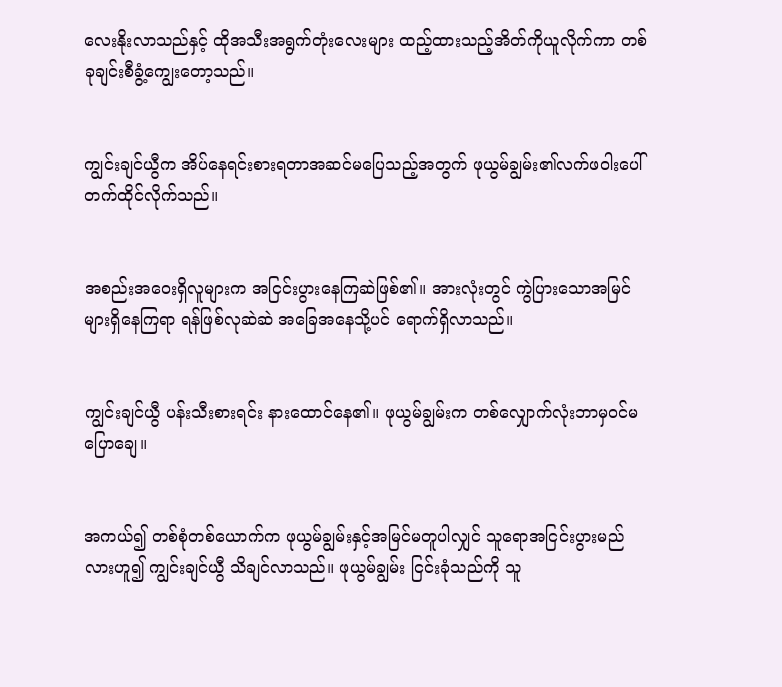လေးနိုးလာသည်နှင့် ထိုအသီးအရွက်တုံးလေးများ ထည့်ထားသည့်အိတ်ကိုယူလိုက်ကာ တစ်ခုချင်းစီခွံ့ကျွေးတော့သည်။


ကျွင်းချင်ယွီက အိပ်နေရင်းစားရတာအဆင်မပြေသည့်အတွက် ဖုယွမ်ချွမ်း၏လက်ဖဝါးပေါ် တက်ထိုင်လိုက်သည်။


အစည်းအဝေးရှိလူများက အငြင်းပွားနေကြဆဲဖြစ်၏။ အားလုံးတွင် ကွဲပြားသောအမြင်များရှိနေကြရာ ရန်ဖြစ်လုဆဲဆဲ အခြေအနေသို့ပင် ရောက်ရှိလာသည်။


ကျွင်းချင်ယွီ ပန်းသီးစားရင်း နားထောင်နေ၏။ ဖုယွမ်ချွမ်းက တစ်လျှောက်လုံးဘာမှဝင်မပြောချေ။


အကယ်၍ တစ်စုံတစ်ယောက်က ဖုယွမ်ချွမ်းနှင့်အမြင်မတူပါလျှင် သူရောအငြင်းပွားမည်လားဟူ၍ ကျွင်းချင်ယွီ သိချင်လာသည်။ ဖုယွမ်ချွမ်း ငြင်းခုံသည်ကို သူ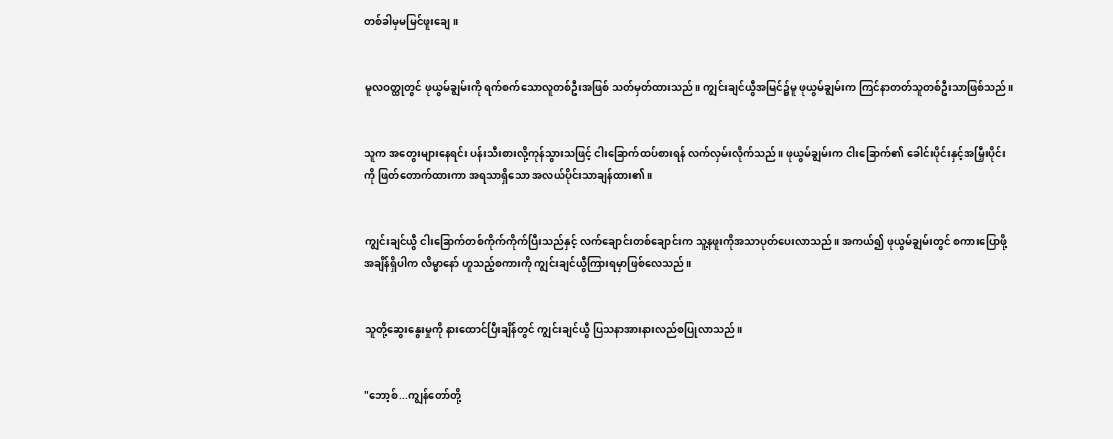တစ်ခါမှမမြင်ဖူးချေ။


မူလဝတ္ထုတွင် ဖုယွမ်ချွမ်းကို ရက်စက်သောလူတစ်ဦးအဖြစ် သတ်မှတ်ထားသည်။ ကျွင်းချင်ယွီအမြင်၌မူ ဖုယွမ်ချွမ်းက ကြင်နာတတ်သူတစ်ဦးသာဖြစ်သည်။


သူက အတွေးများနေရင်း ပန်းသီးစားလို့ကုန်သွားသဖြင့် ငါးခြောက်ထပ်စားရန် လက်လှမ်းလိုက်သည်။ ဖုယွမ်ချွမ်းက ငါးခြောက်၏ ခေါင်းပိုင်းနှင့်အမြှီးပိုင်းကို ဖြတ်တောက်ထားကာ အရသာရှိသော အလယ်ပိုင်းသာချန်ထား၏။


ကျွင်းချင်ယွီ ငါးခြောက်တစ်ကိုက်ကိုက်ပြီးသည်နှင့် လက်ချောင်းတစ်ချောင်းက သူ့နဖူးကိုအသာပုတ်ပေးလာသည်။ အကယ်၍ ဖုယွမ်ချွမ်းတွင် စကားပြောဖို့အချိန်ရှိပါက လိမ္မာနော် ဟူသည့်စကားကို ကျွင်းချင်ယွီကြားရမှာဖြစ်လေသည်။


သူတို့ဆွေးနွေးမှုကို နားထောင်ပြီးချိန်တွင် ကျွင်းချင်ယွီ ပြသနာအားနားလည်စပြုလာသည်။


"ဘော့စ်...ကျွန်တော်တို့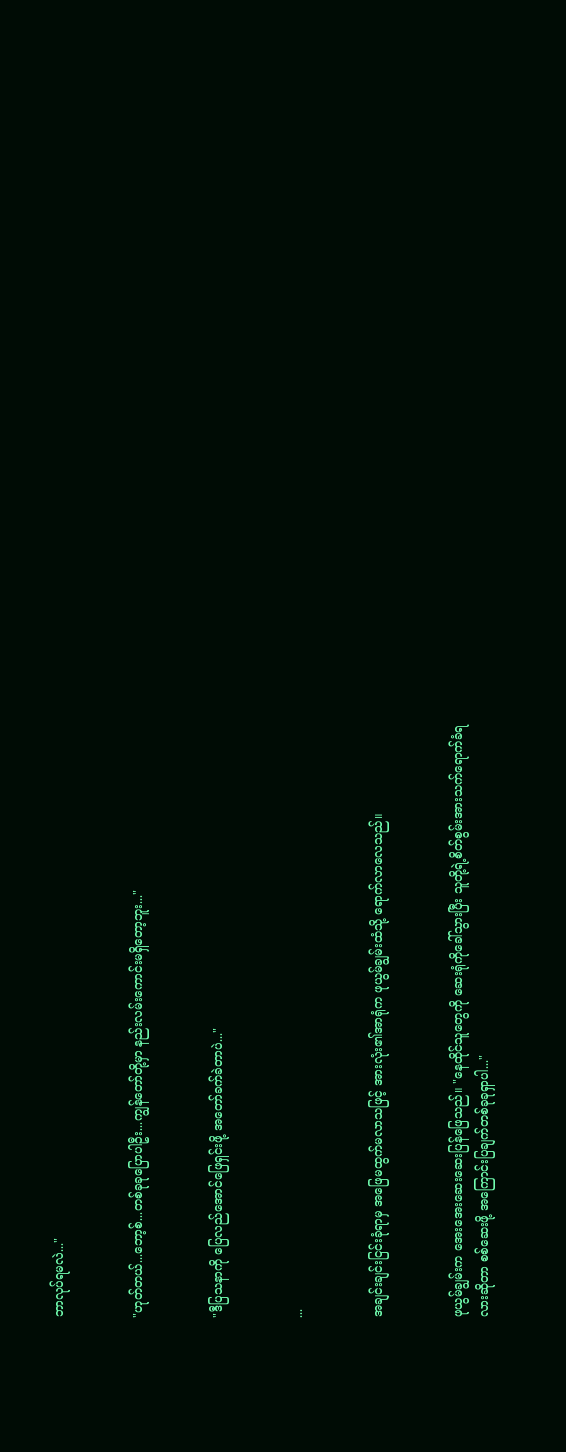ဘာလုပ်ရမလဲ..."


"ဟုတ်တယ်...ဘော့စ်...တစ်ခုခုပြောပါဦး...ကျွန်တော်တို့မှာ နည်းလမ်းကောင်းမရှိတော့ဘူး..."


"ဒီပြသနာကို ပြေလည်အောင်ဖြေရှင်းဖို့ အတော်ခက်ခဲတာပဲ..."


...


အချင်းချင်းငြင်းခုံရာမှ အဖြေမထွက်မလာသဖြင့် အားလုံး၏အာရုံက ဖုယွမ်ချွမ်းထံသို့ ရောက်လာလေသည်။


ဖုယွမ်ချွမ်းက အေးအေးဆေးဆေးပြန်ဖြေသည်။ "နေထိုင်သူတွေကို ဆေးရုံကိုခေါ်သွားပြီး သူတို့ရဲ့စိတ်စွမ်းအားသက်ရောက်ခံရလားဆိုတာ စစ်ဆေးဖို့ အကြောင်းပြချက်တစ်ခုခုရှာပါ..."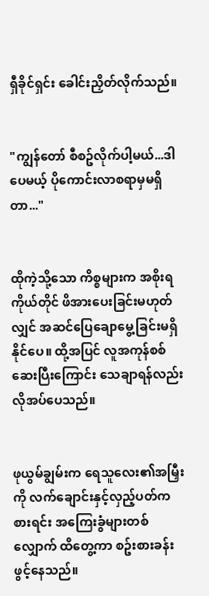ရှီခိုင်ရှင်း ခေါင်းညှိတ်လိုက်သည်။


"ကျွန်တော် စီစဥ်လိုက်ပါ့မယ်...ဒါပေမယ့် ပိုကောင်းလာစရာမှမရှိတာ..."


ထိုကဲ့သို့သော ကိစ္စများက အစိုးရကိုယ်တိုင် ဖိအားပေးခြင်းမဟုတ်လျှင် အဆင်ပြေချောမွေ့ခြင်းမရှိနိုင်ပေ။ ထို့အပြင် လူအကုန်စစ်ဆေးပြီးကြောင်း သေချာရန်လည်းလိုအပ်ပေသည်။


ဖုယွမ်ချွမ်းက ရေသူလေး၏အမြှီးကို လက်ချောင်းနှင့်လှည့်ပတ်ကစားရင်း အကြေးခွံများတစ်လျှောက် ထိတွေ့ကာ စဥ်းစားခန်းဖွင့်နေသည်။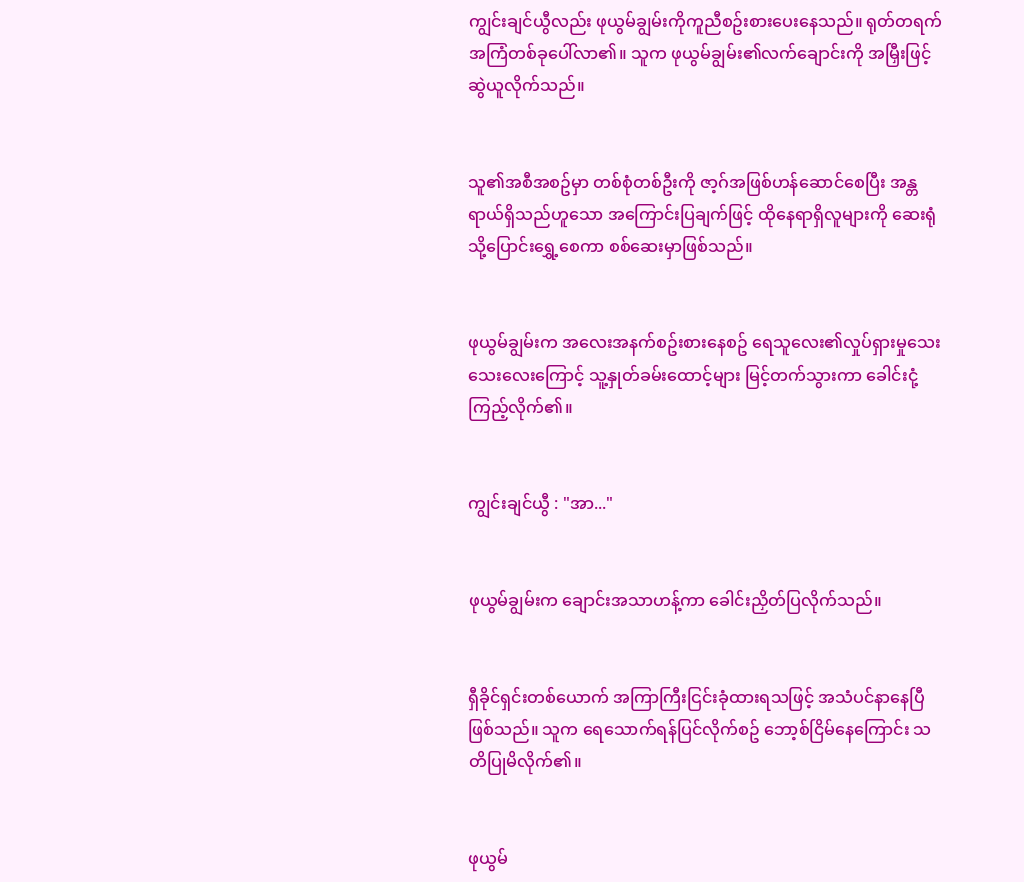ကျွင်းချင်ယွီလည်း ဖုယွမ်ချွမ်းကိုကူညီစဥ်းစားပေးနေသည်။ ရုတ်တရက် အကြံတစ်ခုပေါ်လာ၏။ သူက ဖုယွမ်ချွမ်း၏လက်ချောင်းကို အမြှီးဖြင့်ဆွဲယူလိုက်သည်။


သူ၏အစီအစဥ်မှာ တစ်စုံတစ်ဦးကို ဇာ့ဂ်အဖြစ်ဟန်ဆောင်စေပြီး အန္တရာယ်ရှိသည်ဟူသော အကြောင်းပြချက်ဖြင့် ထိုနေရာရှိလူများကို ဆေးရုံသို့ပြောင်းရွှေ့စေကာ စစ်ဆေးမှာဖြစ်သည်။


ဖုယွမ်ချွမ်းက အလေးအနက်စဥ်းစားနေစဥ် ရေသူလေး၏လှုပ်ရှားမှုသေးသေးလေးကြောင့် သူ့နှုတ်ခမ်းထောင့်များ မြင့်တက်သွားကာ ခေါင်းငုံ့ကြည့်လိုက်၏။


ကျွင်းချင်ယွီ : "အာ..."


ဖုယွမ်ချွမ်းက ချောင်းအသာဟန့်ကာ ခေါင်းညှိတ်ပြလိုက်သည်။


ရှီခိုင်ရှင်းတစ်ယောက် အကြာကြီးငြင်းခုံထားရသဖြင့် အသံပင်နာနေပြီဖြစ်သည်။ သူက ရေသောက်ရန်ပြင်လိုက်စဥ် ဘော့စ်ငြိမ်နေကြောင်း သတိပြုမိလိုက်၏။


ဖုယွမ်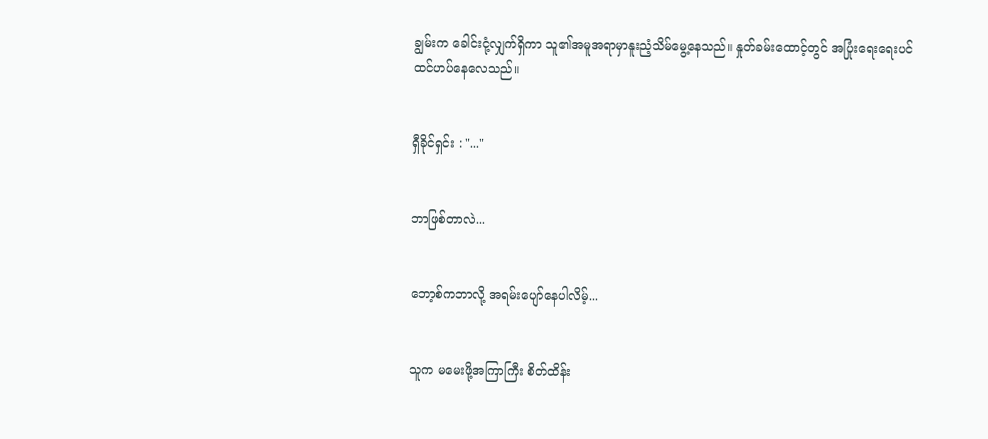ချွမ်းက ခေါင်းငုံ့လျှက်ရှိကာ သူ၏အမူအရာမှာနူးညံ့သိမ်မွေ့နေသည်။ နှုတ်ခမ်းထောင့်တွင် အပြုံးရေးရေးပင် ထင်ဟပ်နေလေသည်။


ရှီခိုင်ရှင်း : "..."


ဘာဖြစ်တာလဲ...


ဘော့စ်ကဘာလို့ အရမ်းပျော်နေပါလိမ့်...


သူက မမေးဖို့အကြာကြီး စိတ်ထိန်း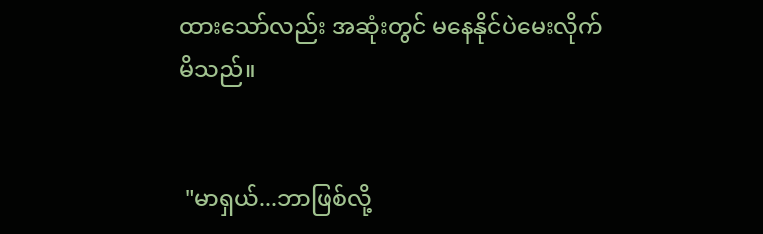ထားသော်လည်း အဆုံးတွင် မနေနိုင်ပဲမေးလိုက်မိသည်။


 "မာရှယ်...ဘာဖြစ်လို့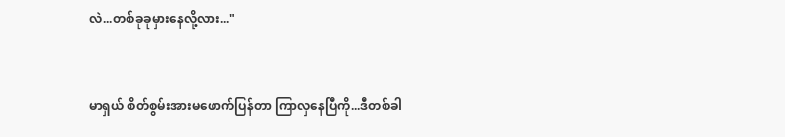လဲ...တစ်ခုခုမှားနေလို့လား..."


မာရှယ် စိတ်စွမ်းအားမဖောက်ပြန်တာ ကြာလှနေပြီကို...ဒီတစ်ခါ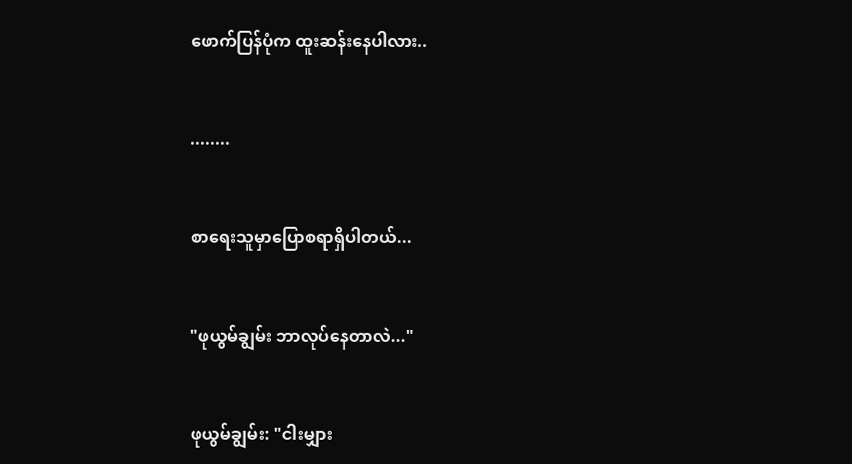ဖောက်ပြန်ပုံက ထူးဆန်းနေပါလား..


........


စာရေးသူမှာပြောစရာရှိပါတယ်...


"ဖုယွမ်ချွမ်း ဘာလုပ်နေတာလဲ..."


ဖုယွမ်ချွမ်း: "ငါးမျှား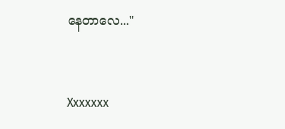နေတာလေ..."


Xxxxxxx